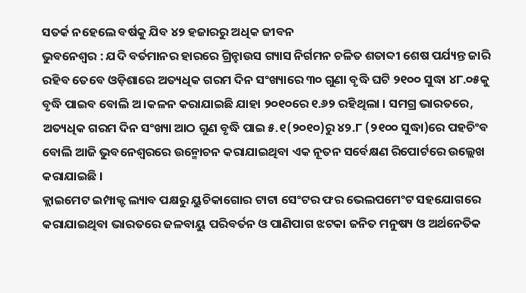ସତର୍କ ନହେଲେ ବର୍ଷକୁ ଯିବ ୪୨ ହଜାରରୁ ଅଧିକ ଜୀବନ
ଭୁବନେଶ୍ୱର : ଯଦି ବର୍ତମାନର ହାରରେ ଗ୍ରିନ୍ହାଉସ ଗ୍ୟାସ ନିର୍ଗମନ ଚଳିତ ଶତାବ୍ଦୀ ଶେଷ ପର୍ଯ୍ୟନ୍ତ ଜାରି ରହିବ ତେବେ ଓଡ଼ିଶାରେ ଅତ୍ୟଧିକ ଗରମ ଦିନ ସଂଖ୍ୟାରେ ୩୦ ଗୁଣା ବୃଦ୍ଧି ଘଟି ୨୧୦୦ ସୁଦ୍ଧା ୪୮.୦୫କୁ ବୃଦ୍ଧି ପାଇବ ବୋଲି ଅ।କଳନ କରାଯାଇଛି ଯାହା ୨୦୧୦ରେ ୧.୬୨ ରହିଥିଲା । ସମଗ୍ର ଭାରତରେ, ଅତ୍ୟଧିକ ଗରମ ଦିନ ସଂଖ୍ୟା ଆଠ ଗୁଣ ବୃଦ୍ଧି ପାଇ ୫.୧(୨୦୧୦)ରୁ ୪୨.୮ (୨୧୦୦ ସୁଦ୍ଧା)ରେ ପହଚିଂବ ବୋଲି ଆଜି ଭୁବନେଶ୍ୱରରେ ଉନ୍ମୋଚନ କରାଯାଇଥିବା ଏକ ନୂତନ ସର୍ବେକ୍ଷଣ ରିପୋର୍ଟରେ ଉଲ୍ଲେଖ କରାଯାଇଛି ।
କ୍ଲାଇମେଟ ଇମ୍ପାକ୍ଟ ଲ୍ୟାବ ପକ୍ଷରୁ ୟୁଚିକାଗୋର ଟାଟା ସେଂଟର ଫର ଭେଲପମେଂଟ ସହଯୋଗରେ କରାଯାଇଥିବା ଭାରତରେ ଜଳବାୟୁ ପରିବର୍ତନ ଓ ପାଣିପାଗ ଝଟକା ଜନିତ ମନୁଷ୍ୟ ଓ ଅର୍ଥନେତିକ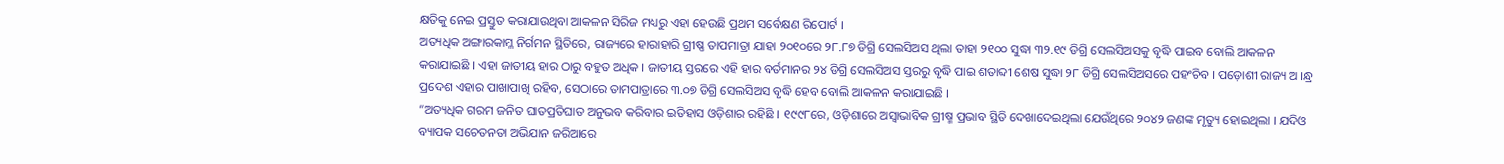କ୍ଷତିକୁ ନେଇ ପ୍ରସ୍ତୁତ କରାଯାଉଥିବା ଆକଳନ ସିରିଜ ମଧ୍ୟରୁ ଏହା ହେଉଛି ପ୍ରଥମ ସର୍ବେକ୍ଷଣ ରିପୋର୍ଟ ।
ଅତ୍ୟଧିକ ଅଙ୍ଗାରକାମ୍ଳ ନିର୍ଗମନ ସ୍ଥିତିରେ, ରାଜ୍ୟରେ ହାରାହାରି ଗ୍ରୀଷ୍ଣ ତାପମାତ୍ରା ଯାହା ୨୦୧୦ରେ ୨୮.୮୭ ଡିଗ୍ରି ସେଲସିଅସ ଥିଲା ତାହା ୨୧୦୦ ସୁଦ୍ଧା ୩୨.୧୯ ଡିଗ୍ରି ସେଲସିଅସକୁ ବୃଦ୍ଧି ପାଇବ ବୋଲି ଆକଳନ କରାଯାଇଛି । ଏହା ଜାତୀୟ ହାର ଠାରୁ ବହୁତ ଅଧିକ । ଜାତୀୟ ସ୍ତରରେ ଏହି ହାର ବର୍ତମାନର ୨୪ ଡିଗ୍ରି ସେଲସିଅସ ସ୍ତରରୁ ବୃଦ୍ଧି ପାଇ ଶତାବ୍ଦୀ ଶେଷ ସୁଦ୍ଧା ୨୮ ଡିଗ୍ରି ସେଲସିଅସରେ ପହଂଚିବ । ପଡ଼ୋଶୀ ରାଜ୍ୟ ଅ ।ନ୍ଧ୍ର ପ୍ରଦେଶ ଏହାର ପାଖାପାଖି ରହିବ, ସେଠାରେ ତାମପାତ୍ରାରେ ୩.୦୭ ଡିଗ୍ରି ସେଲସିଅସ ବୃଦ୍ଧି ହେବ ବୋଲି ଆକଳନ କରାଯାଇଛି ।
“ଅତ୍ୟଧିକ ଗରମ ଜନିତ ଘାତପ୍ରତିଘାତ ଅନୁଭବ କରିବାର ଇତିହାସ ଓଡ଼ିଶାର ରହିଛି । ୧୯୯୮ରେ, ଓଡ଼ିଶାରେ ଅସ୍ୱାଭାବିକ ଗ୍ରୀଷ୍ମ ପ୍ରଭାବ ସ୍ଥିତି ଦେଖାଦେଇଥିଲା ଯେଉଁଥିରେ ୨୦୪୨ ଜଣଙ୍କ ମୃତ୍ୟୁ ହୋଇଥିଲା । ଯଦିଓ ବ୍ୟାପକ ସଚେତନତା ଅଭିଯାନ ଜରିଆରେ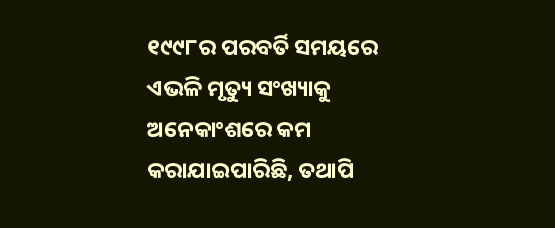୧୯୯୮ର ପରବର୍ତି ସମୟରେ ଏଭଳି ମୃତ୍ୟୁ ସଂଖ୍ୟାକୁ ଅନେକାଂଶରେ କମ କରାଯାଇପାରିଛି, ତଥାପି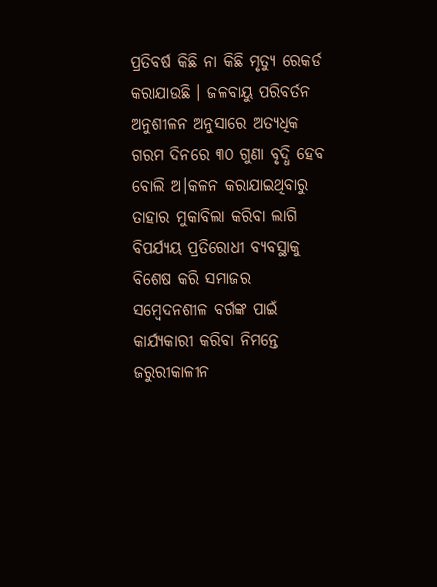ପ୍ରତିବର୍ଷ କିଛି ନା କିଛି ମୃତ୍ୟୁ ରେକର୍ଡ କରାଯାଉଛି । ଜଳବାୟୁ ପରିବର୍ତନ ଅନୁଶୀଳନ ଅନୁସାରେ ଅତ୍ୟଧିକ ଗରମ ଦିନରେ ୩୦ ଗୁଣା ବୃଦ୍ଧି ହେବ ବୋଲି ଅ।କଳନ କରାଯାଇଥିବାରୁ ତାହାର ମୁକାବିଲା କରିବା ଲାଗି ବିପର୍ଯ୍ୟୟ ପ୍ରତିରୋଧୀ ବ୍ୟବସ୍ଥାକୁ ବିଶେଷ କରି ସମାଜର ସମ୍ବେଦନଶୀଳ ବର୍ଗଙ୍କ ପାଇଁ କାର୍ଯ୍ୟକାରୀ କରିବା ନିମନ୍ତେ ଜରୁରୀକାଳୀନ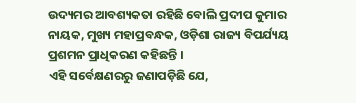ଉଦ୍ୟମର ଆବଶ୍ୟକତା ରହିଛି ବୋଲି ପ୍ରଦୀପ କୁମାର ନାୟକ, ମୁଖ୍ୟ ମହାପ୍ରବନ୍ଧକ, ଓଡ଼ିଶା ରାଜ୍ୟ ବିପର୍ଯ୍ୟୟ ପ୍ରଶମନ ପ୍ରାଧିକରଣ କହିଛନ୍ତି ।
ଏହି ସର୍ବେକ୍ଷଣରରୁ ଜଣାପଡ଼ିଛି ଯେ,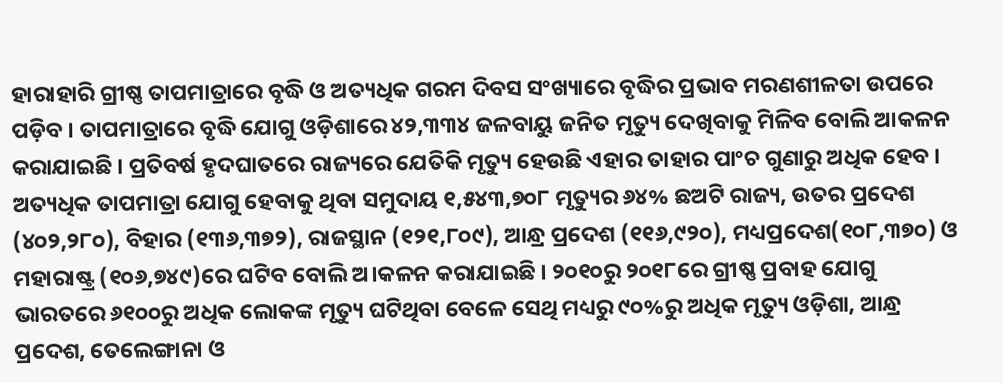ହାରାହାରି ଗ୍ରୀଷ୍ଣ ତାପମାତ୍ରାରେ ବୃଦ୍ଧି ଓ ଅତ୍ୟଧିକ ଗରମ ଦିବସ ସଂଖ୍ୟାରେ ବୃଦ୍ଧିର ପ୍ରଭାବ ମରଣଶୀଳତା ଉପରେ ପଡ଼ିବ । ତାପମାତ୍ରାରେ ବୃଦ୍ଧି ଯୋଗୁ ଓଡ଼ିଶାରେ ୪୨,୩୩୪ ଜଳବାୟୁ ଜନିତ ମୃତ୍ୟୁ ଦେଖିବାକୁ ମିଳିବ ବୋଲି ଆକଳନ କରାଯାଇଛି । ପ୍ରତିବର୍ଷ ହୃଦଘାତରେ ରାଜ୍ୟରେ ଯେତିକି ମୃତ୍ୟୁ ହେଉଛି ଏହାର ତାହାର ପାଂଚ ଗୁଣାରୁ ଅଧିକ ହେବ । ଅତ୍ୟଧିକ ତାପମାତ୍ରା ଯୋଗୁ ହେବାକୁ ଥିବା ସମୁଦାୟ ୧,୫୪୩,୭୦୮ ମୃତ୍ୟୁର ୬୪% ଛଅଟି ରାଜ୍ୟ, ଉତର ପ୍ରଦେଶ (୪୦୨,୨୮୦), ବିହାର (୧୩୬,୩୭୨), ରାଜସ୍ଥାନ (୧୨୧,୮୦୯), ଆନ୍ଧ୍ର ପ୍ରଦେଶ (୧୧୬,୯୨୦), ମଧ୍ୟପ୍ରଦେଶ(୧୦୮,୩୭୦) ଓ ମହାରାଷ୍ଟ୍ର (୧୦୬,୭୪୯)ରେ ଘଟିବ ବୋଲି ଅ।କଳନ କରାଯାଇଛି । ୨୦୧୦ରୁ ୨୦୧୮ରେ ଗ୍ରୀଷ୍ଣ ପ୍ରବାହ ଯୋଗୁ ଭାରତରେ ୬୧୦୦ରୁ ଅଧିକ ଲୋକଙ୍କ ମୃତ୍ୟୁ ଘଟିଥିବା ବେଳେ ସେଥି ମଧ୍ୟରୁ ୯୦%ରୁ ଅଧିକ ମୃତ୍ୟୁ ଓଡ଼ିଶା, ଆନ୍ଧ୍ର ପ୍ରଦେଶ, ତେଲେଙ୍ଗାନା ଓ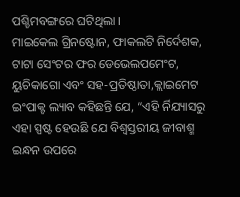ପଶ୍ଚିମବଙ୍ଗରେ ଘଟିଥିଲା ।
ମାଇକେଲ ଗ୍ରିନଷ୍ଟୋନ, ଫାକଲଟି ନିର୍ଦେଶକ, ଟାଟା ସେଂଟର ଫର ଡେଭେଲପମେଂଟ, ୟୁଚିକାଗୋ ଏବଂ ସହ-ପ୍ରତିଷ୍ଠାତା,କ୍ଲାଇମେଟ ଇଂପାକ୍ଟ ଲ୍ୟାବ କହିଛନ୍ତି ଯେ, “ଏହି ର୍ନିଯ୍ୟାସରୁ ଏହା ସ୍ପଷ୍ଟ ହେଉଛି ଯେ ବିଶ୍ୱସ୍ତରୀୟ ଜୀବାଶ୍ମ ଇନ୍ଧନ ଉପରେ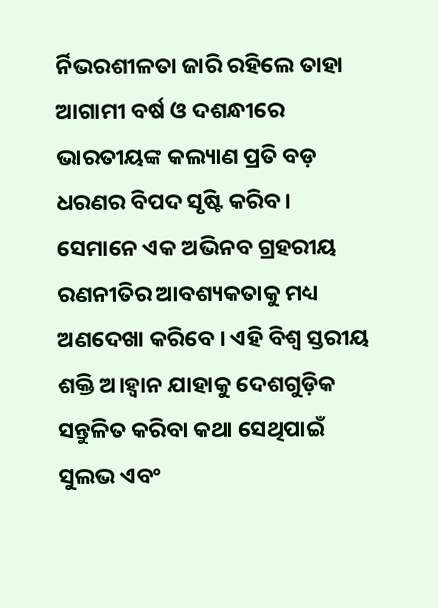ର୍ନିଭରଶୀଳତା ଜାରି ରହିଲେ ତାହା ଆଗାମୀ ବର୍ଷ ଓ ଦଶନ୍ଧୀରେ ଭାରତୀୟଙ୍କ କଲ୍ୟାଣ ପ୍ରତି ବଡ଼ ଧରଣର ବିପଦ ସୃଷ୍ଟି କରିବ । ସେମାନେ ଏକ ଅଭିନବ ଗ୍ରହରୀୟ ରଣନୀତିର ଆବଶ୍ୟକତାକୁ ମଧ୍ୟ ଅଣଦେଖା କରିବେ । ଏହି ବିଶ୍ୱ ସ୍ତରୀୟ ଶକ୍ତି ଅ।ହ୍ୱାନ ଯାହାକୁ ଦେଶଗୁଡ଼ିକ ସନ୍ତୁଳିତ କରିବା କଥା ସେଥିପାଇଁ ସୁଲଭ ଏବଂ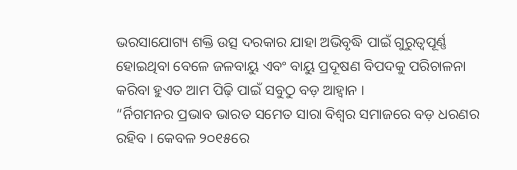ଭରସାଯୋଗ୍ୟ ଶକ୍ତି ଉତ୍ସ ଦରକାର ଯାହା ଅଭିବୃଦ୍ଧି ପାଇଁ ଗୁରୁତ୍ୱପୂର୍ଣ୍ଣ ହୋଇଥିବା ବେଳେ ଜଳବାୟୁ ଏବଂ ବାୟୁ ପ୍ରଦୂଷଣ ବିପଦକୁ ପରିଚାଳନା କରିବା ହୁଏତ ଆମ ପିଢ଼ି ପାଇଁ ସବୁଠୁ ବଡ଼ ଆହ୍ୱାନ ।
“ର୍ନିଗମନର ପ୍ରଭାବ ଭାରତ ସମେତ ସାରା ବିଶ୍ୱର ସମାଜରେ ବଡ଼ ଧରଣର ରହିବ । କେବଳ ୨୦୧୫ରେ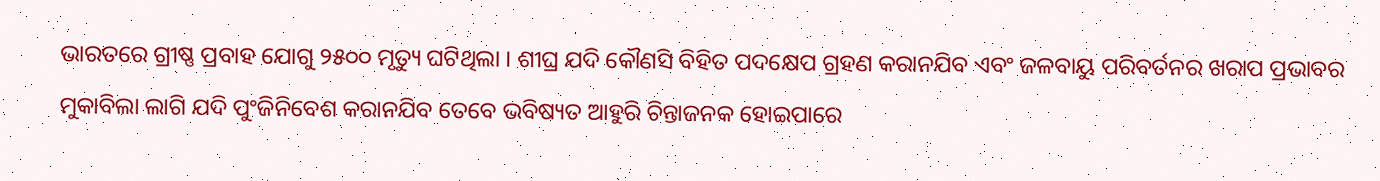ଭାରତରେ ଗ୍ରୀଷ୍ଣ ପ୍ରବାହ ଯୋଗୁ ୨୫୦୦ ମୃତ୍ୟୁ ଘଟିଥିଲା । ଶୀଘ୍ର ଯଦି କୌଣସି ବିହିତ ପଦକ୍ଷେପ ଗ୍ରହଣ କରାନଯିବ ଏବଂ ଜଳବାୟୁ ପରିବର୍ତନର ଖରାପ ପ୍ରଭାବର ମୁକାବିଲା ଲାଗି ଯଦି ପୁଂଜିନିବେଶ କରାନଯିବ ତେବେ ଭବିଷ୍ୟତ ଆହୁରି ଚିନ୍ତାଜନକ ହୋଇପାରେ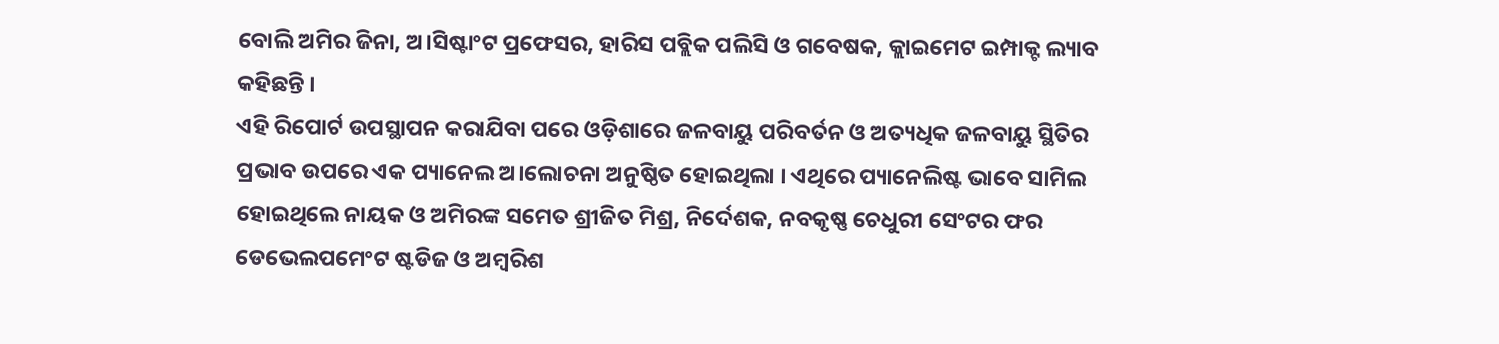ବୋଲି ଅମିର ଜିନା, ଅ।ସିଷ୍ଟାଂଟ ପ୍ରଫେସର, ହାରିସ ପବ୍ଲିକ ପଲିସି ଓ ଗବେଷକ, କ୍ଲାଇମେଟ ଇମ୍ପାକ୍ଟ ଲ୍ୟାବ କହିଛନ୍ତି ।
ଏହି ରିପୋର୍ଟ ଉପସ୍ଥାପନ କରାଯିବା ପରେ ଓଡ଼ିଶାରେ ଜଳବାୟୁ ପରିବର୍ତନ ଓ ଅତ୍ୟଧିକ ଜଳବାୟୁ ସ୍ଥିତିର ପ୍ରଭାବ ଉପରେ ଏକ ପ୍ୟାନେଲ ଅ।ଲୋଚନା ଅନୁଷ୍ଠିତ ହୋଇଥିଲା । ଏଥିରେ ପ୍ୟାନେଲିଷ୍ଟ ଭାବେ ସାମିଲ ହୋଇଥିଲେ ନାୟକ ଓ ଅମିରଙ୍କ ସମେତ ଶ୍ରୀଜିତ ମିଶ୍ର, ନିର୍ଦେଶକ, ନବକୃଷ୍ଣ ଚେଧୁରୀ ସେଂଟର ଫର ଡେଭେଲପମେଂଟ ଷ୍ଟଡିଜ ଓ ଅମ୍ବରିଶ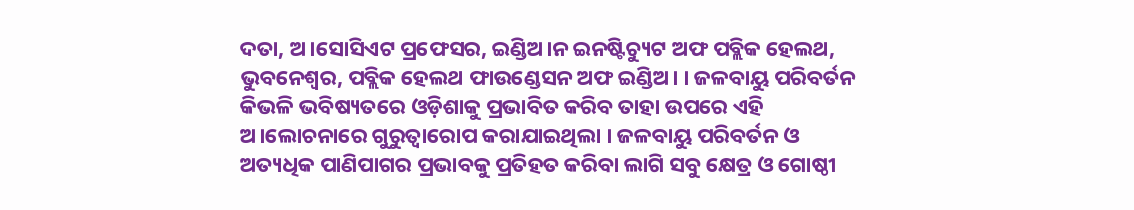ଦତା, ଅ।ସୋସିଏଟ ପ୍ରଫେସର, ଇଣ୍ଡିଅ।ନ ଇନଷ୍ଟିଚ୍ୟୁଟ ଅଫ ପବ୍ଲିକ ହେଲଥ, ଭୁବନେଶ୍ୱର, ପବ୍ଲିକ ହେଲଥ ଫାଉଣ୍ଡେସନ ଅଫ ଇଣ୍ଡିଅ। । ଜଳବାୟୁ ପରିବର୍ତନ କିଭଳି ଭବିଷ୍ୟତରେ ଓଡ଼ିଶାକୁ ପ୍ରଭାବିତ କରିବ ତାହା ଉପରେ ଏହି ଅ।ଲୋଚନାରେ ଗୁରୁତ୍ୱାରୋପ କରାଯାଇଥିଲା । ଜଳବାୟୁ ପରିବର୍ତନ ଓ ଅତ୍ୟଧିକ ପାଣିପାଗର ପ୍ରଭାବକୁ ପ୍ରତିହତ କରିବା ଲାଗି ସବୁ କ୍ଷେତ୍ର ଓ ଗୋଷ୍ଠୀ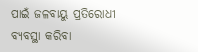ପାଇଁ ଜଳବାୟୁ ପ୍ରତିରୋଧୀ ବ୍ୟବସ୍ଥା କରିବା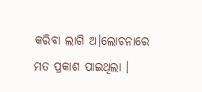କରିବା ଲାଗି ଅ।ଲୋଚନାରେ ମତ ପ୍ରକାଶ ପାଇଥିଲା ।